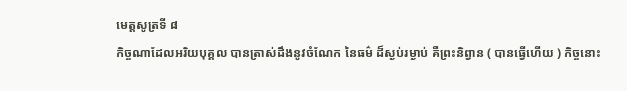មេត្តសូត្រទី ៨
កិច្ចណាដែលអរិយបុគ្គល បានត្រាស់ដឹងនូវចំណែក នៃធម៌ ដ៏ស្ងប់រម្ងាប់ គឺព្រះនិព្វាន ( បានធ្វើហើយ ) កិច្ចនោះ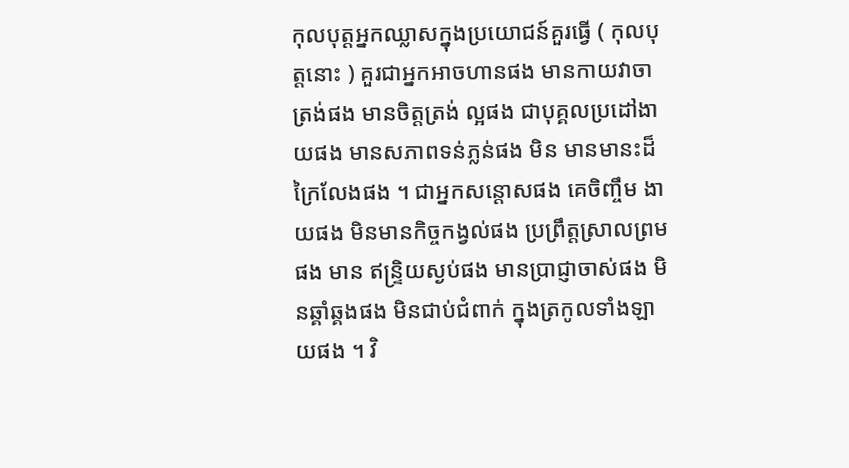កុលបុត្តអ្នកឈ្លាសក្នុងប្រយោជន៍គួរធ្វើ ( កុលបុត្តនោះ ) គួរជាអ្នកអាចហានផង មានកាយវាចាត្រង់ផង មានចិត្តត្រង់ ល្អផង ជាបុគ្គលប្រដៅងាយផង មានសភាពទន់ភ្លន់ផង មិន មានមានះដ៏ក្រៃលែងផង ។ ជាអ្នកសន្តោសផង គេចិញ្ចឹម ងាយផង មិនមានកិច្ចកង្វល់ផង ប្រព្រឹត្តស្រាលព្រមផង មាន ឥន្ទ្រិយស្ងប់ផង មានប្រាជ្ញាចាស់ផង មិនឆ្គាំឆ្គងផង មិនជាប់ជំពាក់ ក្នុងត្រកូលទាំងឡាយផង ។ វិ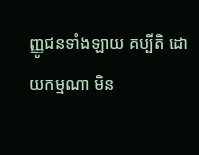ញ្ញូជនទាំងឡាយ គប្បីតិ ដោយកម្មណា មិន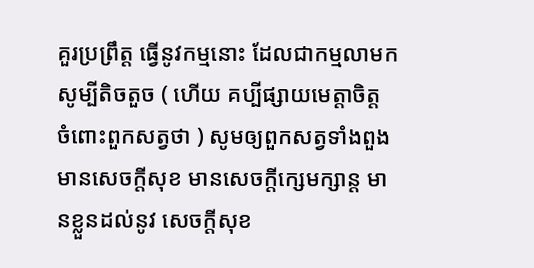គួរប្រព្រឹត្ត ធ្វើនូវកម្មនោះ ដែលជាកម្មលាមក សូម្បីតិចតួច ( ហើយ គប្បីផ្សាយមេត្តាចិត្ត ចំពោះពួកសត្វថា ) សូមឲ្យពួកសត្វទាំងពួង មានសេចក្តីសុខ មានសេចក្តីក្សេមក្សាន្ត មានខ្លួនដល់នូវ សេចក្តីសុខ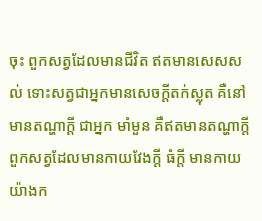ចុះ ពួកសត្វដែលមានជីវិត ឥតមានសេសសល់ ទោះសត្វជាអ្នកមានសេចក្តីតក់ស្លុត គឺនៅមានតណ្ហាក្តី ជាអ្នក មាំមួន គឺឥតមានតណ្ហាក្តី ពួកសត្វដែលមានកាយវែងក្តី ធំក្តី មានកាយយ៉ាងក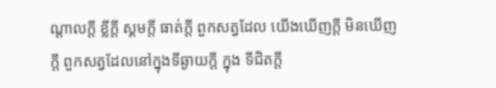ណ្តាលក្តី ខ្លីក្តី ស្គមក្តី ធាត់ក្តី ពួកសត្វដែល យើងឃើញក្តី មិនឃើញក្តី ពួកសត្វដែលនៅក្នុងទីឆ្ងាយក្តី ក្នុង ទីជិតក្តី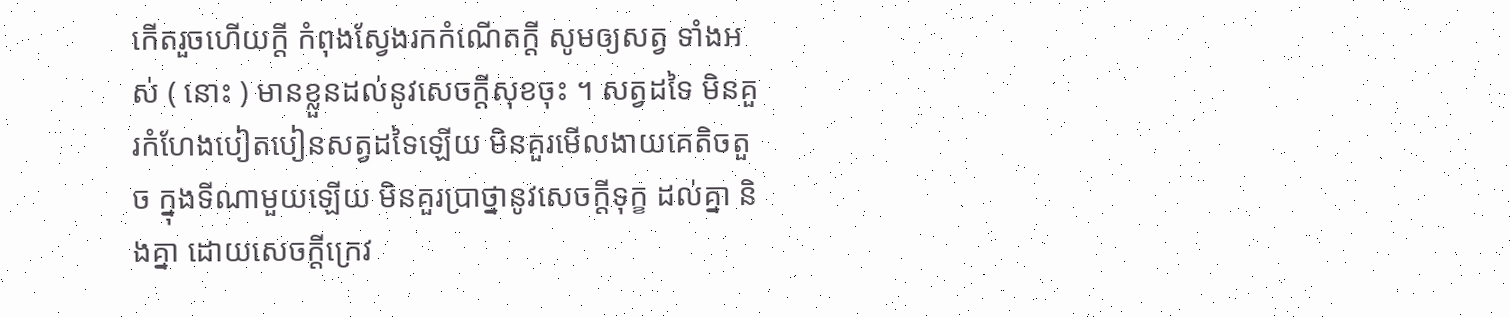កើតរួចហើយក្តី កំពុងស្វែងរកកំណើតក្តី សូមឲ្យសត្វ ទាំងអស់ ( នោះ ) មានខ្លួនដល់នូវសេចក្តីសុខចុះ ។ សត្វដទៃ មិនគួរកំហែងបៀតបៀនសត្វដទៃឡើយ មិនគួរមើលងាយគេតិចតួច ក្នុងទីណាមួយឡើយ មិនគួរប្រាថ្នានូវសេចក្តីទុក្ខ ដល់គ្នា និងគ្នា ដោយសេចក្តីក្រេវ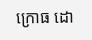ក្រោធ ដោ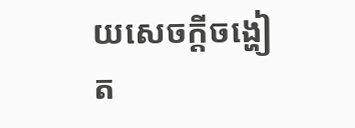យសេចក្តីចង្ហៀត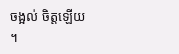ចង្អល់ ចិត្តឡើយ ។